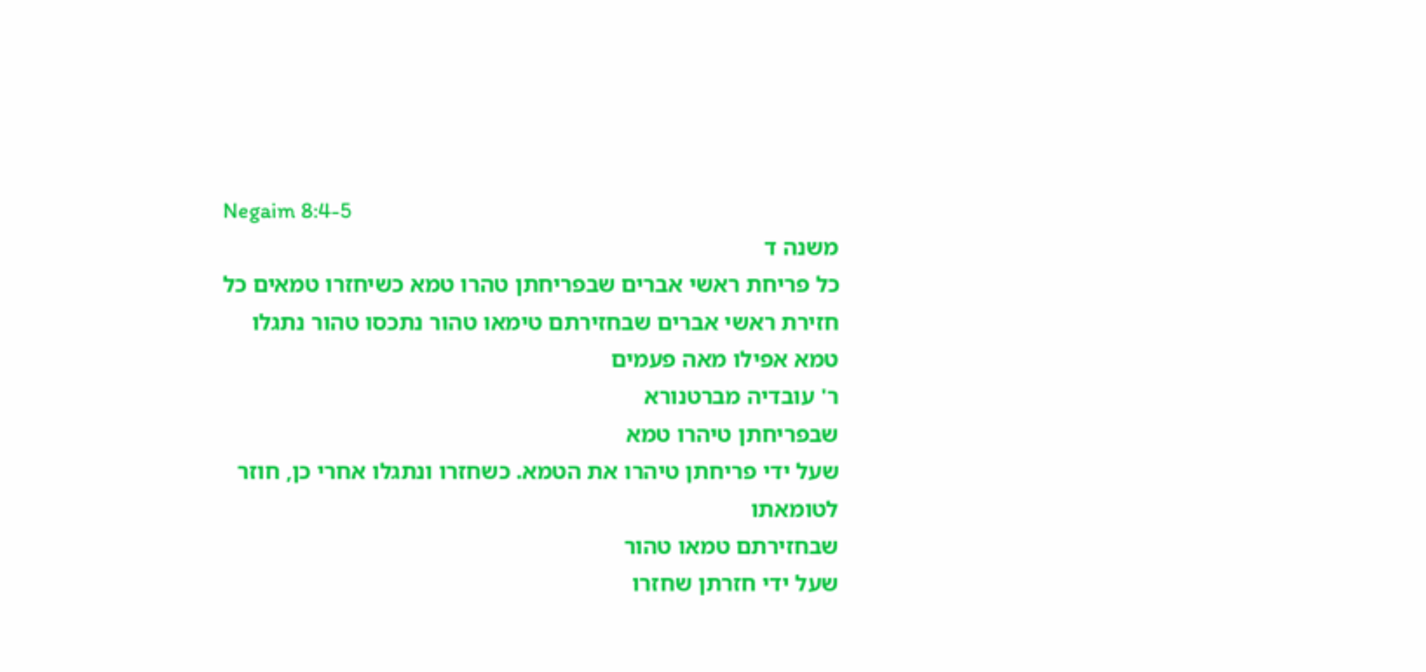Negaim 8:4-5
משנה ד
כל פריחת ראשי אברים שבפריחתן טהרו טמא כשיחזרו טמאים כל חזירת ראשי אברים שבחזירתם טימאו טהור נתכסו טהור נתגלו טמא אפילו מאה פעמים
ר' עובדיה מברטנורא
שבפריחתן טיהרו טמא
שעל ידי פריחתן טיהרו את הטמא. כשחזרו ונתגלו אחרי כן, חוזר לטומאתו
שבחזירתם טמאו טהור
שעל ידי חזרתן שחזרו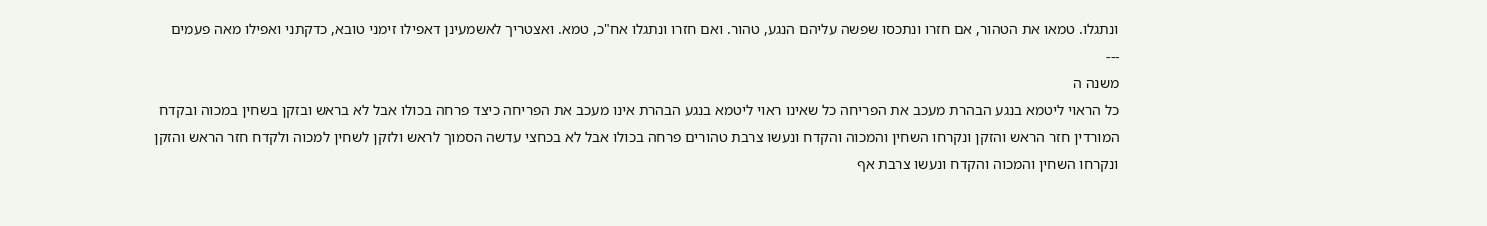ונתגלו. טמאו את הטהור, אם חזרו ונתכסו שפשה עליהם הנגע, טהור. ואם חזרו ונתגלו אח"כ, טמא. ואצטריך לאשמעינן דאפילו זימני טובא, כדקתני ואפילו מאה פעמים
---
משנה ה
כל הראוי ליטמא בנגע הבהרת מעכב את הפריחה כל שאינו ראוי ליטמא בנגע הבהרת אינו מעכב את הפריחה כיצד פרחה בכולו אבל לא בראש ובזקן בשחין במכוה ובקדח המורדין חזר הראש והזקן ונקרחו השחין והמכוה והקדח ונעשו צרבת טהורים פרחה בכולו אבל לא בכחצי עדשה הסמוך לראש ולזקן לשחין למכוה ולקדח חזר הראש והזקן ונקרחו השחין והמכוה והקדח ונעשו צרבת אף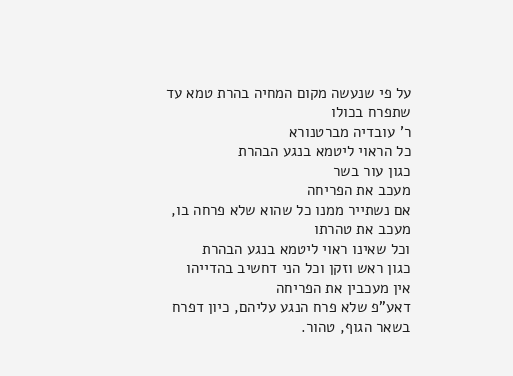על פי שנעשה מקום המחיה בהרת טמא עד שתפרח בכולו
ר' עובדיה מברטנורא
כל הראוי ליטמא בנגע הבהרת
כגון עור בשר
מעכב את הפריחה
אם נשתייר ממנו כל שהוא שלא פרחה בו, מעכב את טהרתו
וכל שאינו ראוי ליטמא בנגע הבהרת
כגון ראש וזקן וכל הני דחשיב בהדייהו
אין מעכבין את הפריחה
דאע"פ שלא פרח הנגע עליהם, כיון דפרח בשאר הגוף, טהור.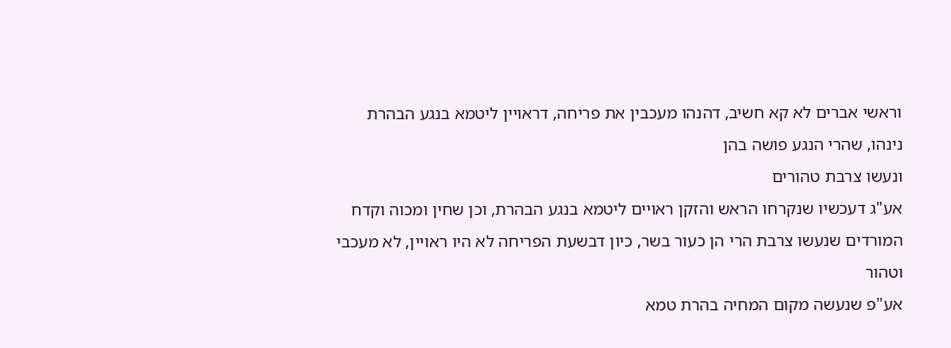וראשי אברים לא קא חשיב, דהנהו מעכבין את פריחה, דראויין ליטמא בנגע הבהרת נינהו, שהרי הנגע פושה בהן
ונעשו צרבת טהורים
אע"ג דעכשיו שנקרחו הראש והזקן ראויים ליטמא בנגע הבהרת, וכן שחין ומכוה וקדח המורדים שנעשו צרבת הרי הן כעור בשר, כיון דבשעת הפריחה לא היו ראויין, לא מעכבי וטהור
אע"פ שנעשה מקום המחיה בהרת טמא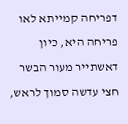דפריחה קמייתא לאו פריחה היא, כיון דאשתייר מעור הבשר חצי עדשה סמוך לראש,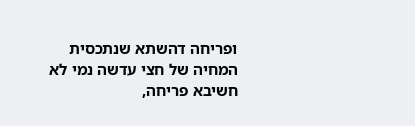ופריחה דהשתא שנתכסית המחיה של חצי עדשה נמי לא חשיבא פריחה,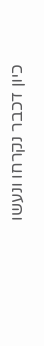כיון דכבר נקרחו ונעשו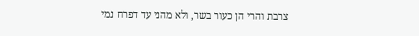צרבת והרי הן כעור בשר, ולא מהני עד דפרח נמי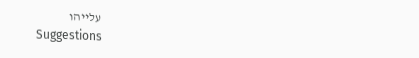עלייהו
Suggestions